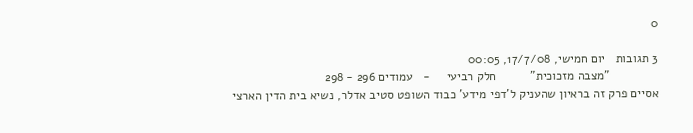0

3 תגובות   יום חמישי, 17/7/08, 00:05
              "מצבה מזכוכית"          חלק רביעי     -   עמודים 296 - 298
אסיים פרק זה בראיון שהעניק ל'דפי מידע' כבוד השופט סטיב אדלר, נשיא בית הדין הארצי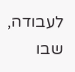לעבודה, שבו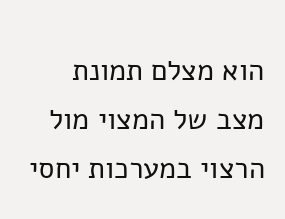הוא מצלם תמונת מצב של המצוי מול הרצוי במערכות יחסי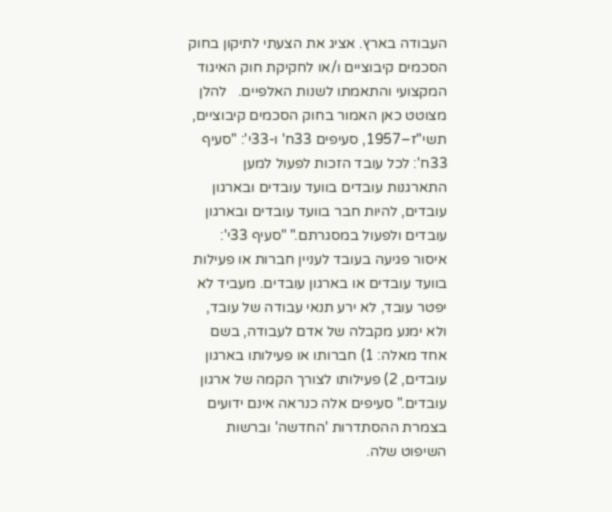העבודה בארץ. אציג את הצעתי לתיקון בחוק הסכמים קיבוציים ו/או לחקיקת חוק האיגוד המקצועי והתאמתו לשנות האלפיים.   להלן מצוטט כאן האמור בחוק הסכמים קיבוציים, תשי"ז–1957, סעיפים 33ח' ו-33י': "סעיף 33ח': לכל עובד הזכות לפעול למען התארגנות עובדים בוועד עובדים ובארגון עובדים, להיות חבר בוועד עובדים ובארגון עובדים ולפעול במסגרתם." "סעיף 33י': איסור פגיעה בעובד לעניין חברות או פעילות בוועד עובדים או בארגון עובדים. מעביד לא יפטר עובד, לא ירע תנאי עבודה של עובד, ולא ימנע מקבלה של אדם לעבודה, בשם אחד מאלה: 1) חברותו או פעילותו בארגון עובדים, 2) פעילותו לצורך הקמה של ארגון עובדים." סעיפים אלה כנראה אינם ידועים בצמרת ההסתדרות 'החדשה' וברשות השיפוט שלה.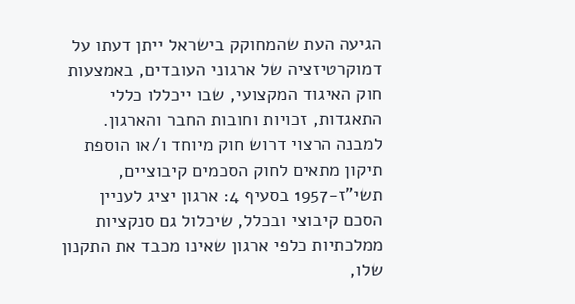הגיעה העת שהמחוקק בישראל ייתן דעתו על דמוקרטיזציה של ארגוני העובדים, באמצעות חוק האיגוד המקצועי, שבו ייכללו כללי התאגדות, זכויות וחובות החבר והארגון. למבנה הרצוי דרוש חוק מיוחד ו/או הוספת תיקון מתאים לחוק הסכמים קיבוציים, תשי"ז-1957 בסעיף 4: ארגון יציג לעניין הסכם קיבוצי ובכלל, שיכלול גם סנקציות ממלכתיות כלפי ארגון שאינו מכבד את התקנון שלו,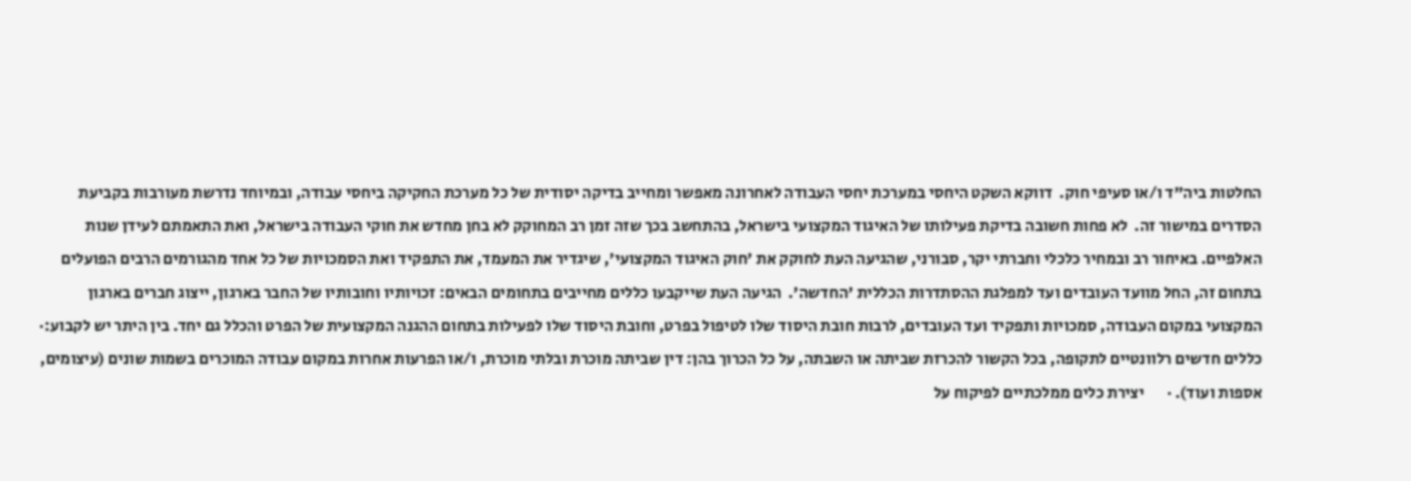החלטות ביה"ד ו/או סעיפי חוק.  דווקא השקט היחסי במערכת יחסי העבודה לאחרונה מאפשר ומחייב בדיקה יסודית של כל מערכת החקיקה ביחסי עבודה, ובמיוחד נדרשת מעורבות בקביעת הסדרים במישור זה.  לא פחות חשובה בדיקת פעילותו של האיגוד המקצועי בישראל, בהתחשב בכך שזה זמן רב המחוקק לא בחן מחדש את חוקי העבודה בישראל, ואת התאמתם לעידן שנות האלפיים. באיחור רב ובמחיר כלכלי וחברתי יקר, סבורני, שהגיעה העת לחוקק את 'חוק האיגוד המקצועי', שיגדיר את המעמד, את התפקיד ואת הסמכויות של כל אחד מהגורמים הרבים הפועלים בתחום זה, החל מוועד העובדים ועד למפלגת ההסתדרות הכללית 'החדשה'.  הגיעה העת שייקבעו כללים מחייבים בתחומים הבאים: זכויותיו וחובותיו של החבר בארגון, ייצוג חברים בארגון המקצועי במקום העבודה, סמכויות ותפקיד ועד העובדים, לרבות חובת היסוד שלו לטיפול בפרט, וחובת היסוד שלו לפעילות בתחום ההגנה המקצועית של הפרט והכלל גם יחד. בין היתר יש לקבוע:·       כללים חדשים רלוונטיים לתקופה, בכל הקשור להכרזת שביתה או השבתה, על כל הכרוך בהן: דין שביתה מוכרת ובלתי מוכרת, ו/או הפרעות אחרות במקום עבודה המוכרים בשמות שונים (עיצומים, אספות ועוד). ·       יצירת כלים ממלכתיים לפיקוח על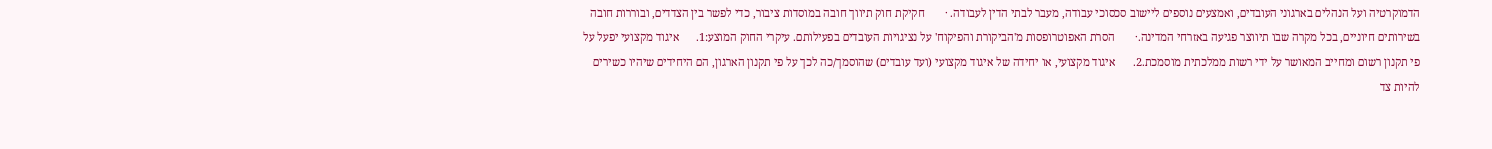הדמוקרטיה ועל הנהלים בארגוני העובדים, ואמצעים נוספים ליישוב סכסוכי עבודה, מעבר לבתי הדין לעבודה. ·       חקיקת חוק תיווך חובה במוסדות ציבור, כדי לפשר בין הצדדים, ובוררות חובה בשירותים חיוניים, בכל מקרה שבו תיווצר פגיעה באזרחי המדינה.·       הסרת האפוטרופסות מ'הביקורת והפיקוח' על נציגויות העובדים בפעילותם. עיקרי החוק המוצע:1.      איגוד מקצועי יפעל על פי תקנון רשום ומחייב המאושר על ידי רשות ממלכתית מוסמכת.2.      איגוד מקצועי, או יחידה של איגוד מקצועי (ועד עובדים) שהוסמך/כה לכך על פי תקנון הארגון, הם היחידים שיהיו כשירים להיות צד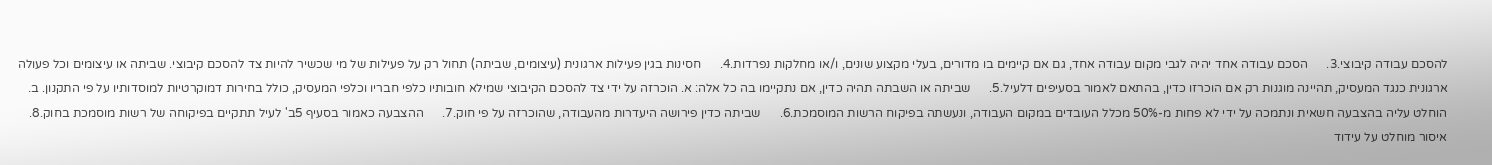להסכם עבודה קיבוצי.3.      הסכם עבודה אחד יהיה לגבי מקום עבודה אחד, גם אם קיימים בו מדורים, בעלי מקצוע שונים, ו/או מחלקות נפרדות.4.      חסינות בגין פעילות ארגונית (עיצומים, שביתה) תחול רק על פעילות של מי שכשיר להיות צד להסכם קיבוצי. שביתה או עיצומים וכל פעולה ארגונית כנגד המעסיק, תהיינה מוגנות רק אם הוכרזו כדין, בהתאם לאמור בסעיפים דלעיל.5.      שביתה או השבתה תהיה כדין, אם נתקיימו בה כל אלה: א. הוכרזה על ידי צד להסכם הקיבוצי שמילא חובותיו כלפי חבריו וכלפי המעסיק, כולל בחירות דמוקרטיות למוסדותיו על פי התקנון. ב. הוחלט עליה בהצבעה חשאית ונתמכה על ידי לא פחות מ-50% מכלל העובדים במקום העבודה, ונעשתה בפיקוח הרשות המוסמכת.6.      שביתה כדין פירושה היעדרות מהעבודה, שהוכרזה על פי חוק.7.      ההצבעה כאמור בסעיף 5ב' לעיל תתקיים בפיקוחה של רשות מוסמכת בחוק.8.      איסור מוחלט על עידוד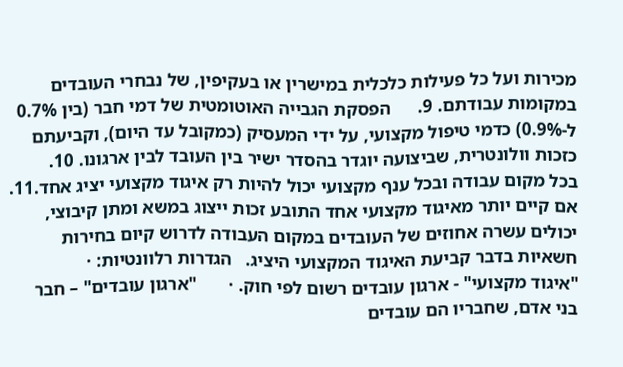מכירות ועל כל פעילות כלכלית במישרין או בעקיפין, של נבחרי העובדים במקומות עבודתם. 9.      הפסקת הגבייה האוטומטית של דמי חבר (בין 0.7% ל-0.9%) כדמי טיפול מקצועי, על ידי המעסיק (כמקובל עד היום), וקביעתם כזכות וולונטרית, שביצועה יוגדר בהסדר ישיר בין העובד לבין ארגונו. 10.   בכל מקום עבודה ובכל ענף מקצועי יכול להיות רק איגוד מקצועי יציג אחד.11.   אם קיים יותר מאיגוד מקצועי אחד התובע זכות ייצוג במשא ומתן קיבוצי, יכולים עשרה אחוזים של העובדים במקום העבודה לדרוש קיום בחירות חשאיות בדבר קביעת האיגוד המקצועי היציג.   הגדרות רלוונטיות: ·       "איגוד מקצועי" - ארגון עובדים רשום לפי חוק. ·       "ארגון עובדים" – חבר בני אדם, שחבריו הם עובדים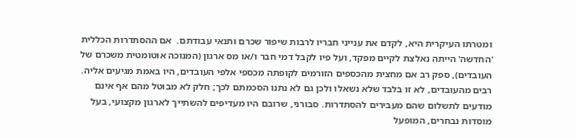ומטרתו העיקרית היא, לקדם את ענייני חבריו לרבות שיפור שכרם ותנאי עבודתם.  אם ההסתדרות הכללית 'החדשה' הייתה נאלצת לקיים מפקד, ועל פיו לקבל דמי חבר ו/או מס ארגון (המנוכה אוטומטית משכרם של העובדים), ספק רב אם מחצית מהכספים הזורמים לקופתה מכספי אלפי העובדים, היו באמת מגיעים אליה.  רבים מהעובדים, לא זו בלבד שלא נשאלו ולכן גם לא נתנו הסכמתם לכך; חלק לא מבוטל מהם אף אינם מודעים לתשלום שהם מעבירים להסתדרות. סבורני, שרובם היו מעדיפים להשתייך לארגון מקצועי, בעל מוסדות נבחרים, המופעל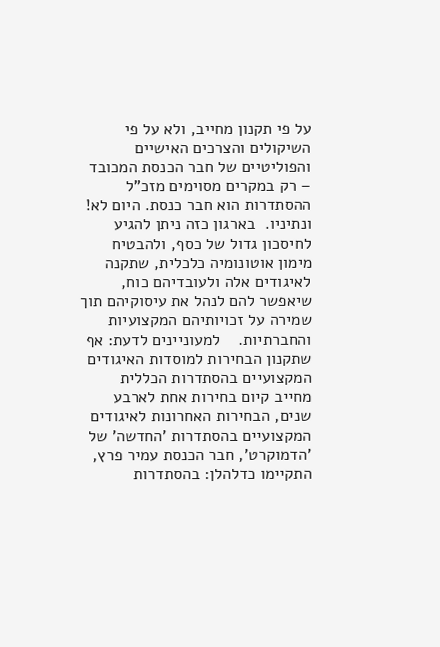על פי תקנון מחייב, ולא על פי השיקולים והצרכים האישיים והפוליטיים של חבר הכנסת המכובד – רק במקרים מסוימים מזכ"ל ההסתדרות הוא חבר כנסת. היום לא! ונתיניו.  בארגון כזה ניתן להגיע לחיסכון גדול של כסף, ולהבטיח מימון אוטונומיה כלכלית, שתקנה לאיגודים אלה ולעובדיהם כוח, שיאפשר להם לנהל את עיסוקיהם תוך שמירה על זכויותיהם המקצועיות והחברתיות.    למעוניינים לדעת: אף שתקנון הבחירות למוסדות האיגודים המקצועיים בהסתדרות הכללית מחייב קיום בחירות אחת לארבע שנים, הבחירות האחרונות לאיגודים המקצועיים בהסתדרות 'החדשה' של 'הדמוקרט', חבר הכנסת עמיר פרץ, התקיימו כדלהלן: בהסתדרות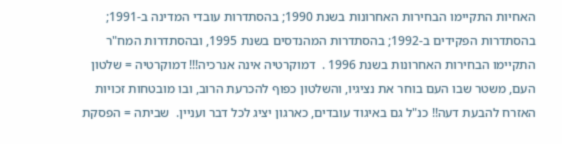האחיות התקיימו הבחירות האחרונות בשנת 1990; בהסתדרות עובדי המדינה ב-1991; בהסתדרות הפקידים ב-1992; בהסתדרות המהנדסים בשנת 1995, ובהסתדרות המח"ר התקיימו הבחירות האחרונות בשנת 1996 .  דמוקרטיה אינה אנרכיה!!! דמוקרטיה = שלטון העם, משטר שבו העם בוחר את נציגיו, והשלטון כפוף להכרעת הרוב, ובו מובטחות זכויות האזרח להבעת דעה!! כנ"ל גם באיגוד עובדים, כארגון יציג לכל דבר ועניין.  שביתה = הפסקת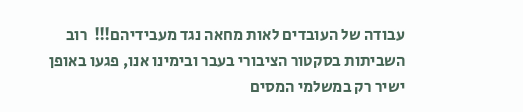עבודה של העובדים לאות מחאה נגד מעבידיהם!!!  רוב השביתות בסקטור הציבורי בעבר ובימינו אנו, פגעו באופן ישיר רק במשלמי המסים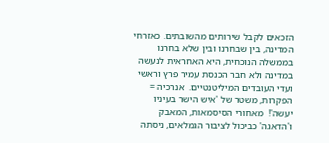הזכאים לקבל שירותים מהשובתים. כאזרחי המדינה, בין שבחרנו ובין שלא בחרנו בממשלה הנוכחית, היא האחראית לנעשה במדינה ולא חבר הכנסת עמיר פרץ וראשי ועדי העובדים המיליטנטיים.  אנרכיה = הפקרות, משטר של 'איש הישר בעיניו יעשה'!  מאחורי הסיסמאות, המאבק ו'הדאגה' כביכול לציבור הגמלאים, ניסתה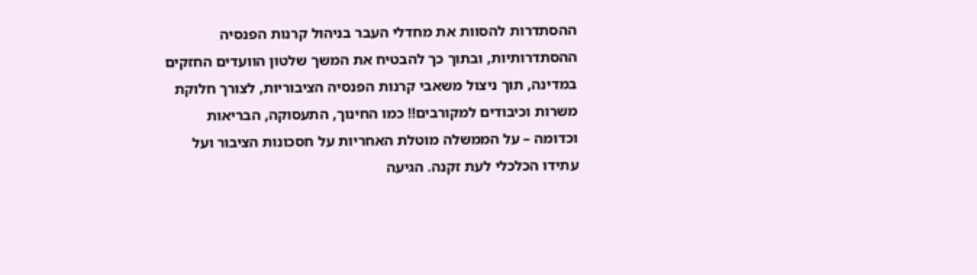ההסתדרות להסוות את מחדלי העבר בניהול קרנות הפנסיה ההסתדרותיות, ובתוך כך להבטיח את המשך שלטון הוועדים החזקים במדינה, תוך ניצול משאבי קרנות הפנסיה הציבוריות, לצורך חלוקת משרות וכיבודים למקורבים!! כמו החינוך, התעסוקה, הבריאות וכדומה – על הממשלה מוטלת האחריות על חסכונות הציבור ועל עתידו הכלכלי לעת זקנה. הגיעה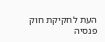העת לחקיקת חוק פנסיה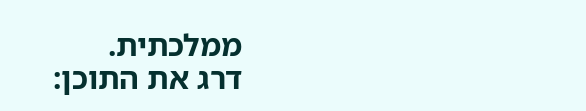ממלכתית.
דרג את התוכן: